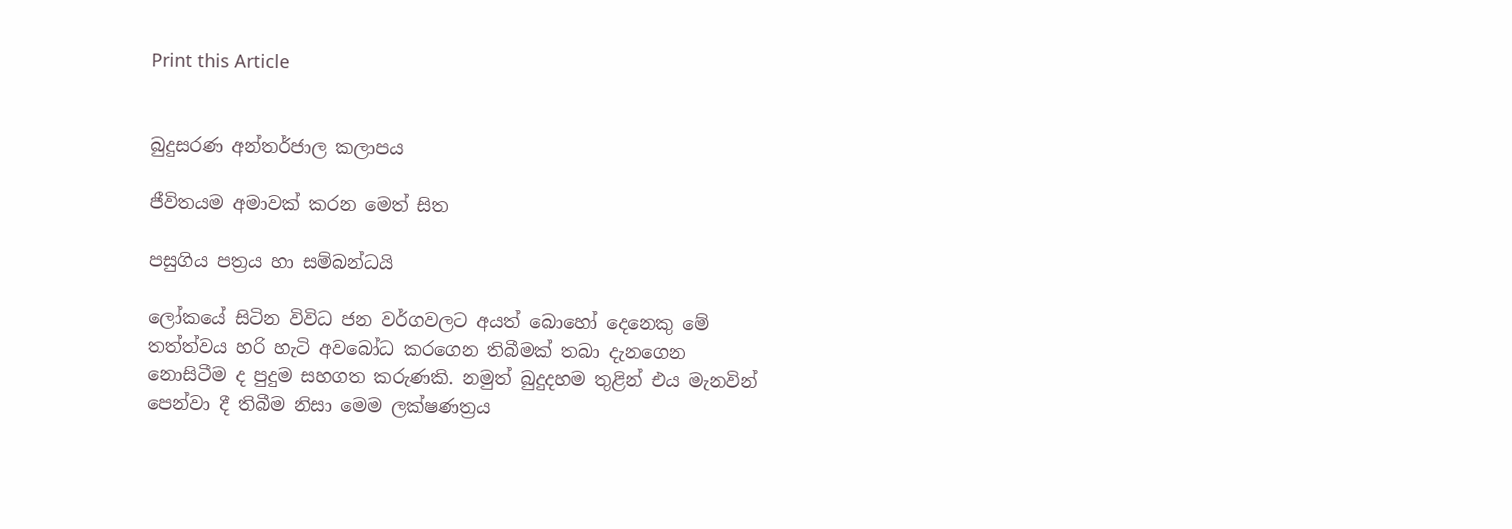Print this Article


බුදුසරණ අන්තර්ජාල කලාපය

ජීවිතයම අමාවක් කරන මෙත් සිත

පසුගිය පත්‍රය හා සම්බන්ධයි

ලෝකයේ සිටින විවිධ ජන වර්ගවලට අයත් බොහෝ දෙනෙකු මේ තත්ත්වය හරි හැටි අවබෝධ කරගෙන තිබීමක් තබා දැනගෙන නොසිටීම ද පුදුම සහගත කරුණකි. නමුත් බුදුදහම තුළින් එය මැනවින් පෙන්වා දී තිබීම නිසා මෙම ලක්ෂණත්‍රය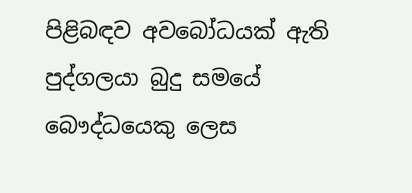පිළිබඳව අවබෝධයක් ඇති පුද්ගලයා බුදු සමයේ බෞද්ධයෙකු ලෙස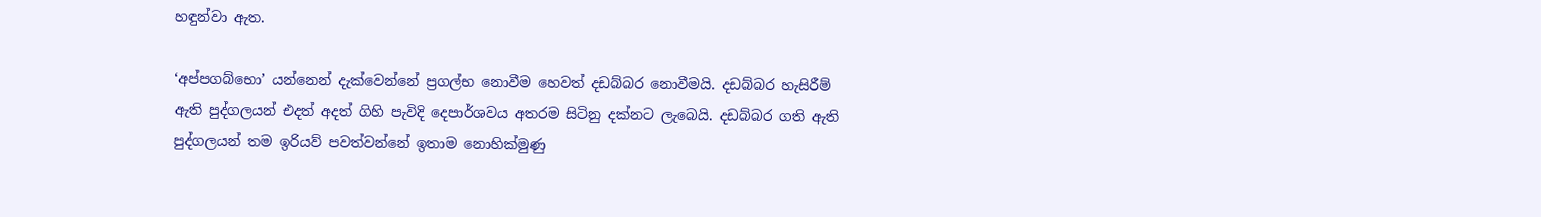හඳුන්වා ඇත.

‘අප්පගබ්භො’ යන්නෙන් දැක්වෙන්නේ ප්‍රගල්භ නොවීම හෙවත් දඩබ්බර නොවීමයි. දඩබ්බර හැසිරීම් ඇති පුද්ගලයන් එදත් අදත් ගිහි පැවිදි දෙපාර්ශවය අතරම සිටිනු දක්නට ලැබෙයි. දඩබ්බර ගති ඇති පුද්ගලයන් තම ඉරියව් පවත්වන්නේ ඉතාම නොහික්මුණු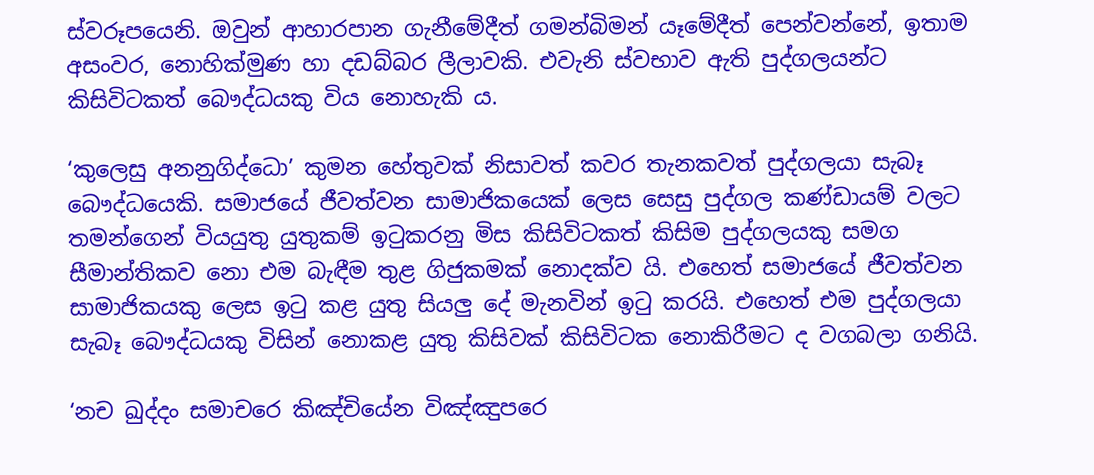ස්වරූපයෙනි. ඔවුන් ආහාරපාන ගැනීමේදීත් ගමන්බිමන් යෑමේදීත් පෙන්වන්නේ, ඉතාම අසංවර, නොහික්මුණ හා දඩබ්බර ලීලාවකි. එවැනි ස්වභාව ඇති පුද්ගලයන්ට කිසිවිටකත් බෞද්ධයකු විය නොහැකි ය.

‘කුලෙසු අනනුගිද්ධො’ කුමන හේතුවක් නිසාවත් කවර තැනකවත් පුද්ගලයා සැබෑ බෞද්ධයෙකි. සමාජයේ ජීවත්වන සාමාජිකයෙක් ලෙස සෙසු පුද්ගල කණ්ඩායම් වලට තමන්ගෙන් වියයුතු යුතුකම් ඉටුකරනු මිස කිසිවිටකත් කිසිම පුද්ගලයකු සමග සීමාන්තිකව නො එම බැඳීම තුළ ගිජුකමක් නොදක්ව යි. එහෙත් සමාජයේ ජීවත්වන සාමාජිකයකු ලෙස ඉටු කළ යුතු සියලු දේ මැනවින් ඉටු කරයි. එහෙත් එම පුද්ගලයා සැබෑ බෞද්ධයකු විසින් නොකළ යුතු කිසිවක් කිසිවිටක නොකිරීමට ද වගබලා ගනියි.

‘නච ඛුද්දං සමාචරෙ කිඤ්චියේන විඤ්ඤුපරෙ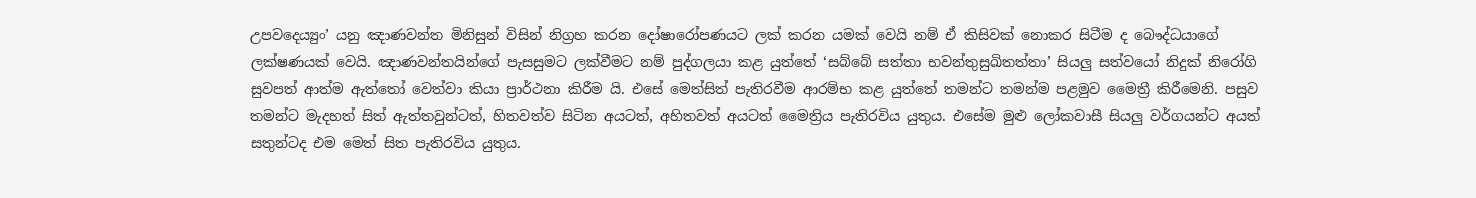උපවදෙය්‍යුං’ යනු ඤාණවන්ත මිනිසුන් විසින් නිග්‍රහ කරන දෝෂාරෝපණයට ලක් කරන යමක් වෙයි නම් ඒ කිසිවක් නොකර සිටීම ද බෞද්ධයාගේ ලක්ෂණයක් වෙයි. ඤාණවන්තයින්ගේ පැසසුමට ලක්වීමට නම් පුද්ගලයා කළ යුත්තේ ‘සබ්බේ සත්තා භවන්තුසුඛිතත්තා’ සියලු සත්වයෝ නිදුක් නිරෝගි සුවපත් ආත්ම ඇත්තෝ වෙත්වා කියා ප්‍රාර්ථනා කිරීම යි. එසේ මෙත්සිත් පැතිරවීම ආරම්භ කළ යුත්තේ තමන්ට තමන්ම පළමුව මෛත්‍රී කිරීමෙනි. පසුව තමන්ට මැදහත් සිත් ඇත්තවුන්ටත්, හිතවත්ව සිටින අයටත්, අහිතවත් අයටත් මෛත්‍රිය පැතිරවිය යුතුය. එසේම මුළු ලෝකවාසී සියලු වර්ගයන්ට අයත් සතුන්ටද එම මෙත් සිත පැතිරවිය යුතුය.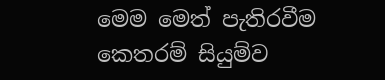මෙම මෙත් පැතිරවීම කෙතරම් සියුම්ව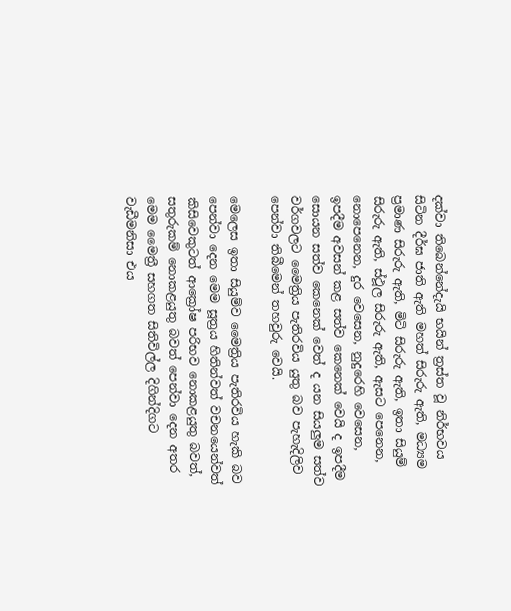දක්වා තිබෙන්නේදැයි භයින් ත්‍රස්ත වූ නිර්භවය සිටින දීර්ඝ ජාති ඇති මහත් සිරුරු ඇති, මධ්‍යම ප්‍රමාණ සිරුරු ඇති, මිටි සිරුරු ඇති, ඉතා සියුම් සිරුරු ඇති, ස්ථූල සිරුරු ඇති, ඇසට පෙනෙන, නොපෙනෙන, දුර වෙසෙන, නුදුරෙහි වෙසෙන, ඉපදීම අවසන් කළ සත්ව කෙනෙක් වෙයි ද ඉපදීම සොයන සත්ව කෙනෙක් වෙත් ද යන සියලුම සත්ව වර්ගවලට මෛත්‍රිය පැතිරවිය යුතු බව පැහැදිලිව පෙන්වා තිබීමෙන් තහවුරු වෙයි.

මෙලෙස ඉතා සියුම්ව මෛත්‍රිය පැතිරවිය හැකි බව පෙන්වා දෙන මෙම සූත්‍රය හිතින්වත් වචනයෙන්වත් කිසිවෙකුටත් ආක්‍රෝෂ පරිභව නොකළයුතු බවත්, සතුරුකම් නොකළයුතු බවත් පෙන්වා දෙන අතර මෙම මෛත්‍රී සහගත සිතිවිල්ල දිගින්දිගට වැඩීමනිසා එය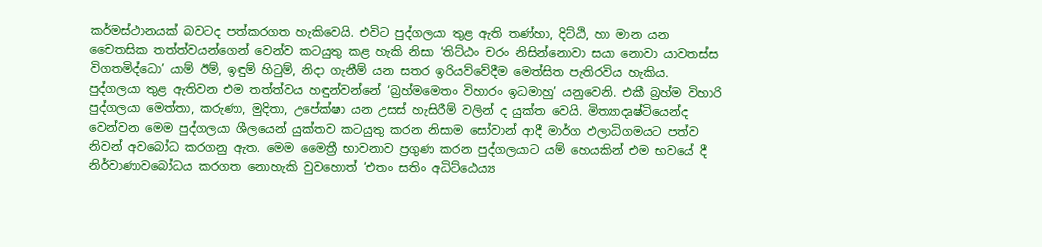කර්මස්ථානයක් බවටද පත්කරගත හැකිවෙයි. එවිට පුද්ගලයා තුළ ඇති තණ්හා, දිට්ඨි, හා මාන යන චෛතසික තත්ත්වයන්ගෙන් වෙන්ව කටයුතු කළ හැකි නිසා ‘තිට්ඨං චරං නිසින්නොවා සයා නොවා යාවතස්ස විගතමිද්ධො’ යාම් ඊම්, ඉඳුම් හිටුම්, නිදා ගැනීම් යන සතර ඉරියව්වේදීම මෙත්සිත පැතිරවිය හැකිය. පුද්ගලයා තුළ ඇතිවන එම තත්ත්වය හඳුන්වන්නේ ‘බ්‍රහ්මමෙතං විහාරං ඉධමාහු’ යනුවෙනි. එකී බ්‍රහ්ම විහාරි පුද්ගලයා මෙත්තා, කරුණා, මුදිතා, උපේක්ෂා යන උසස් හැසිරීම් වලින් ද යුක්ත වෙයි. මිත්‍යාදෘෂ්ටියෙන්ද වෙන්වන මෙම පුද්ගලයා ශීලයෙන් යුක්තව කටයුතු කරන නිසාම සෝවාන් ආදී මාර්ග ඵලාධිගමයට පත්ව නිවන් අවබෝධ කරගනු ඇත. මෙම මෛත්‍රී භාවනාව ප්‍රගුණ කරන පුද්ගලයාට යම් හෙයකින් එම භවයේ දී නිර්වාණාවබෝධය කරගත නොහැකි වුවහොත් ‘එතං සතිං අධිට්ඨෙය්‍ය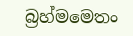බ්‍රහ්මමෙතං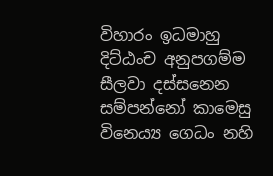විහාරං ඉධමාහු දිට්ඨංච අනුපගම්ම සීලවා දස්සනෙන සම්පන්නෝ කාමෙසු විනෙය්‍ය ගෙධං නහි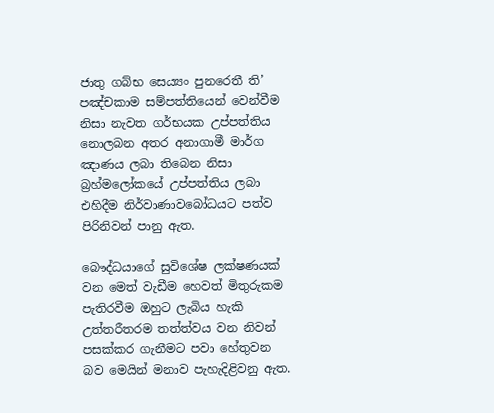ජාතු ගබ්භ සෙය්‍යං පුනරෙතී ති’ පඤ්චකාම සම්පත්තියෙන් වෙන්වීම නිසා නැවත ගර්භයක උප්පත්තිය නොලබන අතර අනාගාමී මාර්ග ඤාණය ලබා තිබෙන නිසා බ්‍රහ්මලෝකයේ උප්පත්තිය ලබා එහිදීම නිර්වාණාවබෝධයට පත්ව පිරිනිවන් පානු ඇත.

බෞද්ධයාගේ සුවිශේෂ ලක්ෂණයක් වන මෙත් වැඩීම හෙවත් මිතුරුකම පැතිරවීම ඔහුට ලැබිය හැකි උත්තරීතරම තත්ත්වය වන නිවන් පසක්කර ගැනීමට පවා හේතුවන බව මෙයින් මනාව පැහැදිළිවනු ඇත.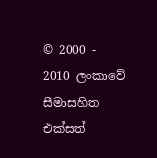© 2000 - 2010 ලංකාවේ සීමාසහිත එක්සත්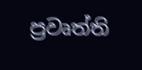ප්‍රවෘත්ති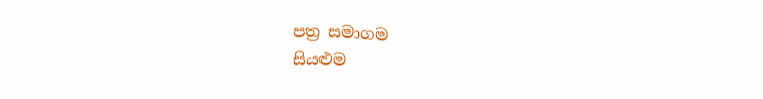පත්‍ර සමාගම
සියළුම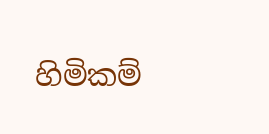හිමිකම්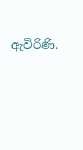ඇවිරිණි.